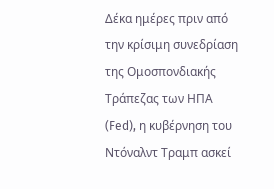Δέκα ημέρες πριν από την κρίσιμη συνεδρίαση της Ομοσπονδιακής Τράπεζας των ΗΠΑ (Fed), η κυβέρνηση του Ντόναλντ Τραμπ ασκεί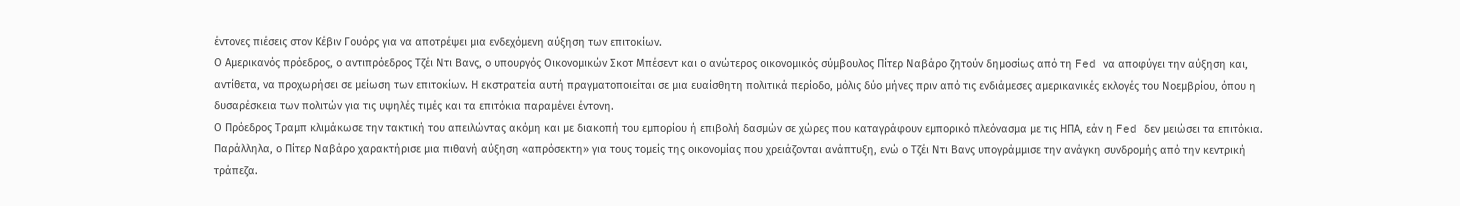έντονες πιέσεις στον Κέβιν Γουόρς για να αποτρέψει μια ενδεχόμενη αύξηση των επιτοκίων.
Ο Αμερικανός πρόεδρος, ο αντιπρόεδρος Τζέι Ντι Βανς, ο υπουργός Οικονομικών Σκοτ Μπέσεντ και ο ανώτερος οικονομικός σύμβουλος Πίτερ Ναβάρο ζητούν δημοσίως από τη Fed να αποφύγει την αύξηση και, αντίθετα, να προχωρήσει σε μείωση των επιτοκίων. Η εκστρατεία αυτή πραγματοποιείται σε μια ευαίσθητη πολιτικά περίοδο, μόλις δύο μήνες πριν από τις ενδιάμεσες αμερικανικές εκλογές του Νοεμβρίου, όπου η δυσαρέσκεια των πολιτών για τις υψηλές τιμές και τα επιτόκια παραμένει έντονη.
Ο Πρόεδρος Τραμπ κλιμάκωσε την τακτική του απειλώντας ακόμη και με διακοπή του εμπορίου ή επιβολή δασμών σε χώρες που καταγράφουν εμπορικό πλεόνασμα με τις ΗΠΑ, εάν η Fed δεν μειώσει τα επιτόκια. Παράλληλα, ο Πίτερ Ναβάρο χαρακτήρισε μια πιθανή αύξηση «απρόσεκτη» για τους τομείς της οικονομίας που χρειάζονται ανάπτυξη, ενώ ο Τζέι Ντι Βανς υπογράμμισε την ανάγκη συνδρομής από την κεντρική τράπεζα.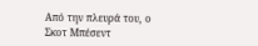Από την πλευρά του, ο Σκοτ Μπέσεντ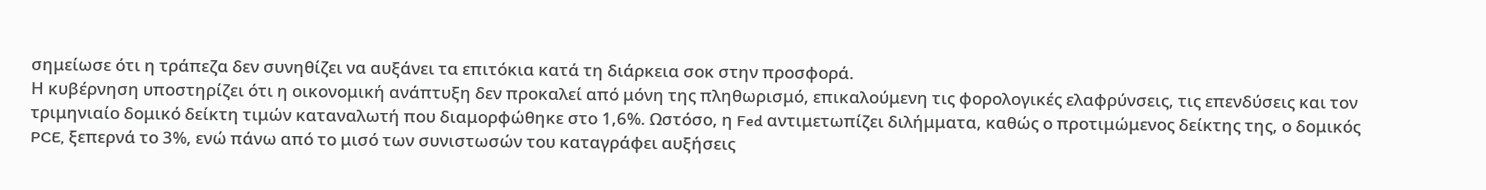σημείωσε ότι η τράπεζα δεν συνηθίζει να αυξάνει τα επιτόκια κατά τη διάρκεια σοκ στην προσφορά.
Η κυβέρνηση υποστηρίζει ότι η οικονομική ανάπτυξη δεν προκαλεί από μόνη της πληθωρισμό, επικαλούμενη τις φορολογικές ελαφρύνσεις, τις επενδύσεις και τον τριμηνιαίο δομικό δείκτη τιμών καταναλωτή που διαμορφώθηκε στο 1,6%. Ωστόσο, η Fed αντιμετωπίζει διλήμματα, καθώς ο προτιμώμενος δείκτης της, ο δομικός PCE, ξεπερνά το 3%, ενώ πάνω από το μισό των συνιστωσών του καταγράφει αυξήσεις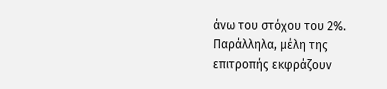άνω του στόχου του 2%.
Παράλληλα, μέλη της επιτροπής εκφράζουν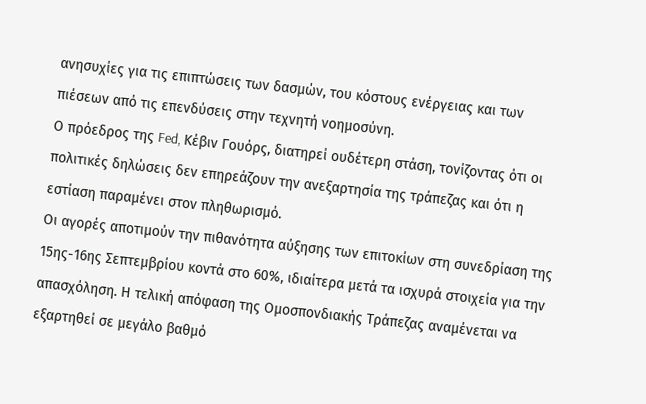ανησυχίες για τις επιπτώσεις των δασμών, του κόστους ενέργειας και των πιέσεων από τις επενδύσεις στην τεχνητή νοημοσύνη.
Ο πρόεδρος της Fed, Κέβιν Γουόρς, διατηρεί ουδέτερη στάση, τονίζοντας ότι οι πολιτικές δηλώσεις δεν επηρεάζουν την ανεξαρτησία της τράπεζας και ότι η εστίαση παραμένει στον πληθωρισμό.
Οι αγορές αποτιμούν την πιθανότητα αύξησης των επιτοκίων στη συνεδρίαση της 15ης-16ης Σεπτεμβρίου κοντά στο 60%, ιδιαίτερα μετά τα ισχυρά στοιχεία για την απασχόληση. Η τελική απόφαση της Ομοσπονδιακής Τράπεζας αναμένεται να εξαρτηθεί σε μεγάλο βαθμό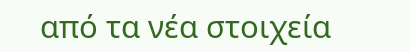από τα νέα στοιχεία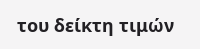του δείκτη τιμών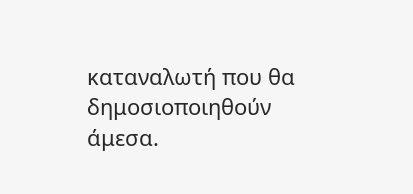καταναλωτή που θα δημοσιοποιηθούν άμεσα.